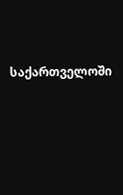საქართველოში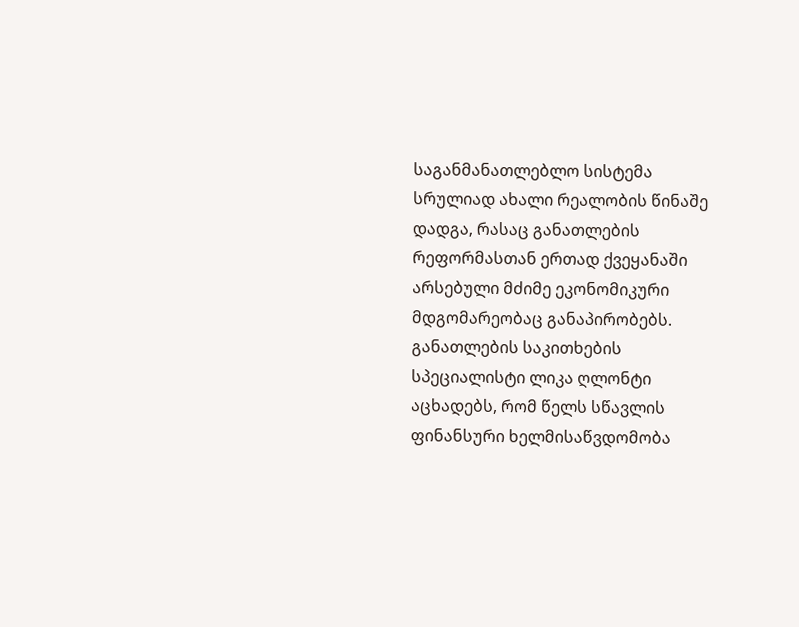საგანმანათლებლო სისტემა სრულიად ახალი რეალობის წინაშე დადგა, რასაც განათლების რეფორმასთან ერთად ქვეყანაში არსებული მძიმე ეკონომიკური მდგომარეობაც განაპირობებს.
განათლების საკითხების სპეციალისტი ლიკა ღლონტი აცხადებს, რომ წელს სწავლის ფინანსური ხელმისაწვდომობა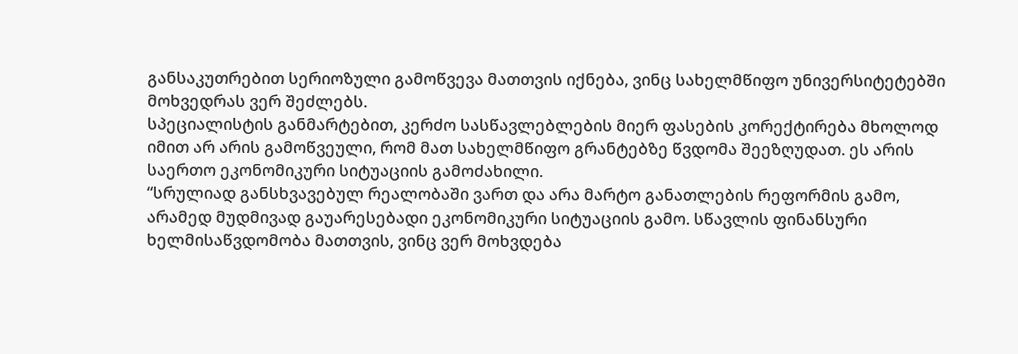განსაკუთრებით სერიოზული გამოწვევა მათთვის იქნება, ვინც სახელმწიფო უნივერსიტეტებში მოხვედრას ვერ შეძლებს.
სპეციალისტის განმარტებით, კერძო სასწავლებლების მიერ ფასების კორექტირება მხოლოდ იმით არ არის გამოწვეული, რომ მათ სახელმწიფო გრანტებზე წვდომა შეეზღუდათ. ეს არის საერთო ეკონომიკური სიტუაციის გამოძახილი.
“სრულიად განსხვავებულ რეალობაში ვართ და არა მარტო განათლების რეფორმის გამო, არამედ მუდმივად გაუარესებადი ეკონომიკური სიტუაციის გამო. სწავლის ფინანსური ხელმისაწვდომობა მათთვის, ვინც ვერ მოხვდება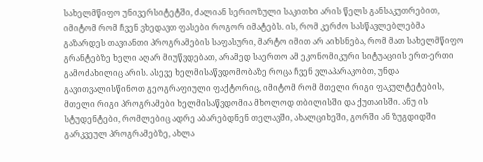სახელმწიფო უნივერსიტეტში, ძალიან სერიოზული საკითხი არის წელს განსაკუთრებით, იმიტომ რომ ჩვენ ვხედავთ ფასები როგორ იმატებს. ის, რომ კერძო სასწავლებლებმა გაზარდეს თავიანთი პროგრამების საფასური, მარტო იმით არ აიხსნება, რომ მათ სახელმწიფო გრანტებზე ხელი აღარ მიუწვდებათ, არამედ საერთო ამ ეკონომიკური სიტუაციის ერთ-ერთი გამოძახილიც არის. ასევე ხელმისაწვდომობაზე როცა ჩვენ ვლაპარაკობთ, უნდა გავითვალისწინოთ გეოგრაფიული ფაქტორიც, იმიტომ რომ მთელი რიგი ფაკულტეტების, მთელი რიგი პროგრამები ხელმისაწვდომია მხოლოდ თბილისში და ქუთაისში. ანუ ის სტუდენტები, რომლებიც ადრე აბარებდნენ თელავში, ახალციხეში, გორში ან ზუგდიდში გარკვეულ პროგრამებზე, ახლა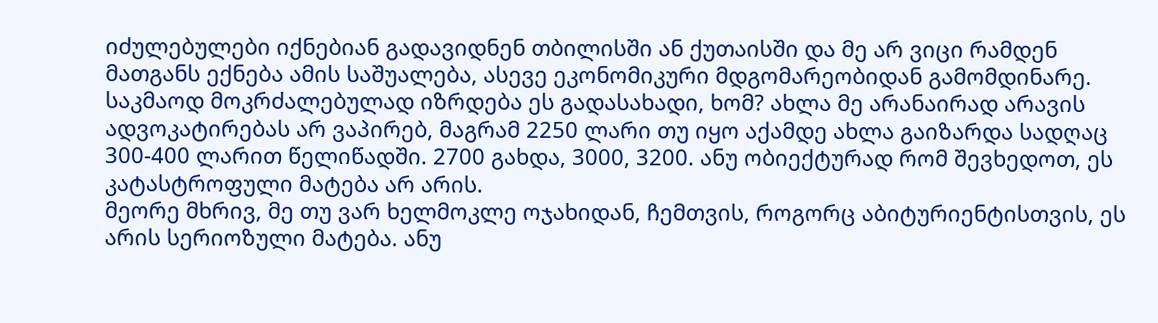იძულებულები იქნებიან გადავიდნენ თბილისში ან ქუთაისში და მე არ ვიცი რამდენ მათგანს ექნება ამის საშუალება, ასევე ეკონომიკური მდგომარეობიდან გამომდინარე.
საკმაოდ მოკრძალებულად იზრდება ეს გადასახადი, ხომ? ახლა მე არანაირად არავის ადვოკატირებას არ ვაპირებ, მაგრამ 2250 ლარი თუ იყო აქამდე ახლა გაიზარდა სადღაც 300-400 ლარით წელიწადში. 2700 გახდა, 3000, 3200. ანუ ობიექტურად რომ შევხედოთ, ეს კატასტროფული მატება არ არის.
მეორე მხრივ, მე თუ ვარ ხელმოკლე ოჯახიდან, ჩემთვის, როგორც აბიტურიენტისთვის, ეს არის სერიოზული მატება. ანუ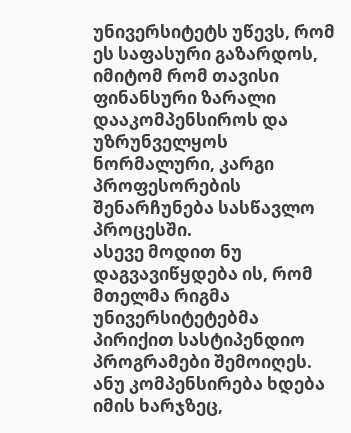უნივერსიტეტს უწევს, რომ ეს საფასური გაზარდოს, იმიტომ რომ თავისი ფინანსური ზარალი დააკომპენსიროს და უზრუნველყოს ნორმალური, კარგი პროფესორების შენარჩუნება სასწავლო პროცესში.
ასევე მოდით ნუ დაგვავიწყდება ის, რომ მთელმა რიგმა უნივერსიტეტებმა პირიქით სასტიპენდიო პროგრამები შემოიღეს. ანუ კომპენსირება ხდება იმის ხარჯზეც,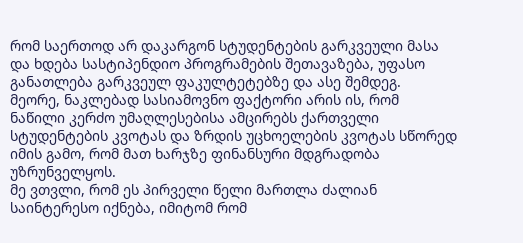რომ საერთოდ არ დაკარგონ სტუდენტების გარკვეული მასა და ხდება სასტიპენდიო პროგრამების შეთავაზება, უფასო განათლება გარკვეულ ფაკულტეტებზე და ასე შემდეგ.
მეორე, ნაკლებად სასიამოვნო ფაქტორი არის ის, რომ ნაწილი კერძო უმაღლესებისა ამცირებს ქართველი სტუდენტების კვოტას და ზრდის უცხოელების კვოტას სწორედ იმის გამო, რომ მათ ხარჯზე ფინანსური მდგრადობა უზრუნველყოს.
მე ვთვლი, რომ ეს პირველი წელი მართლა ძალიან საინტერესო იქნება, იმიტომ რომ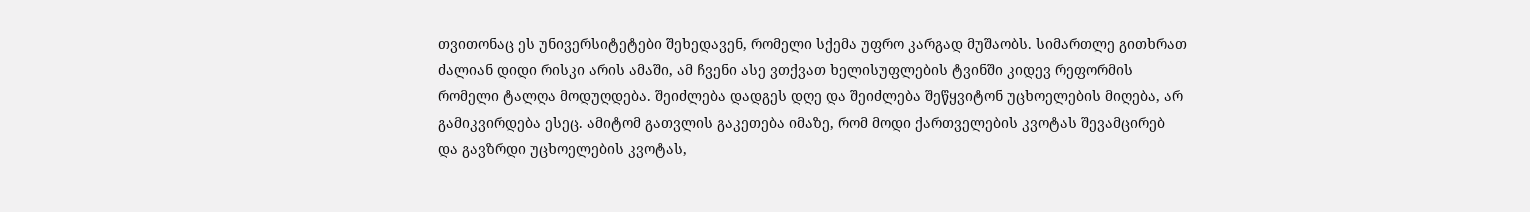თვითონაც ეს უნივერსიტეტები შეხედავენ, რომელი სქემა უფრო კარგად მუშაობს. სიმართლე გითხრათ ძალიან დიდი რისკი არის ამაში, ამ ჩვენი ასე ვთქვათ ხელისუფლების ტვინში კიდევ რეფორმის რომელი ტალღა მოდუღდება. შეიძლება დადგეს დღე და შეიძლება შეწყვიტონ უცხოელების მიღება, არ გამიკვირდება ესეც. ამიტომ გათვლის გაკეთება იმაზე, რომ მოდი ქართველების კვოტას შევამცირებ და გავზრდი უცხოელების კვოტას,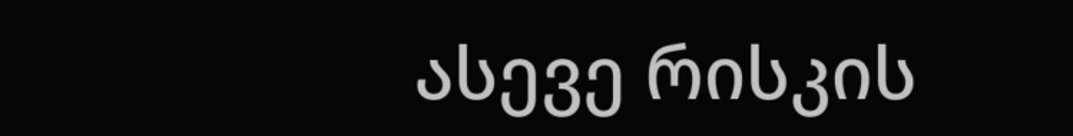ასევე რისკის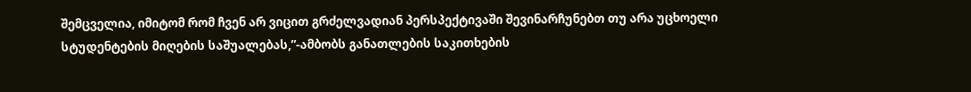შემცველია, იმიტომ რომ ჩვენ არ ვიცით გრძელვადიან პერსპექტივაში შევინარჩუნებთ თუ არა უცხოელი სტუდენტების მიღების საშუალებას,”-ამბობს განათლების საკითხების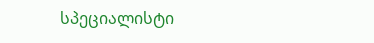სპეციალისტი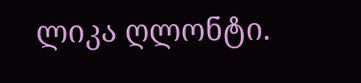ლიკა ღლონტი.